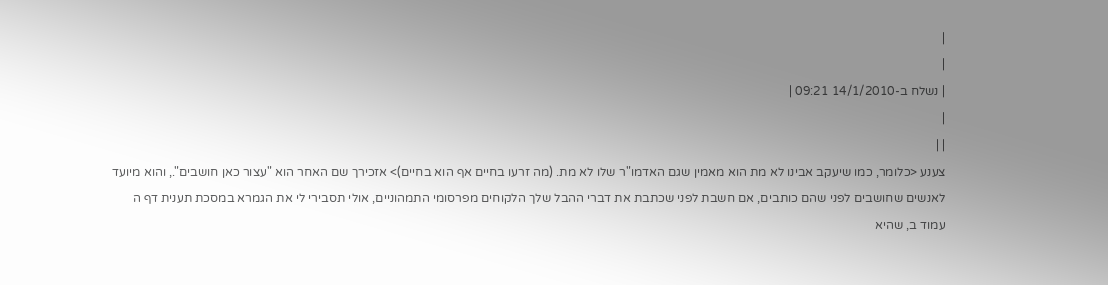|
|
| נשלח ב-14/1/2010 09:21 |
|
| |
צענע <כלומר, כמו שיעקב אבינו לא מת הוא מאמין שגם האדמו"ר שלו לא מת. (מה זרעו בחיים אף הוא בחיים)> אזכירך שם האחר הוא "עצור כאן חושבים"., והוא מיועד לאנשים שחושבים לפני שהם כותבים, אם חשבת לפני שכתבת את דברי ההבל שלך הלקוחים מפרסומי התמהוניים, אולי תסבירי לי את הגמרא במסכת תענית דף ה עמוד ב, שהיא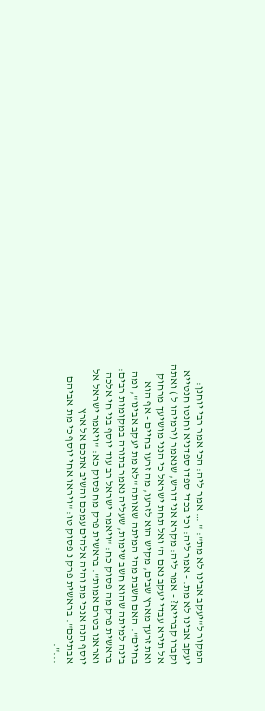המקור ל"יעקב אבינו לא מת": " … אמר ליה: הכי אמר רבי יוחנן: יעקב אבינו לא מת. - אמר ליה: וכי בכדי ספדו ספדניא וחנטו חנטייא וקברו קברייא? - אמר ליה: מקרא אני דורש, שנאמר (ירמיהו ל ) ואתה אל תירא עבדי יעקב נאם ה' ואל תחת ישראל כי הנני מושיעך מרחוק ואת זרעך מארץ שבים, מקיש הוא לזרעו, מה זרעו בחיים - אף הוא בחיים". האם חשבת מהי המיתה שאותה "לא מת יעקב אבינו", ומה בינה למיתה שהוא חשב שימות, שעליה נאמר בתורה במקומות רבים: בראשית פרק מה פסוק כח: "ויאמר ישראל רב עוד יוסף בני חי אלכה ואראנו בטרם אמות". בראשית פרק מח פסוק כא: "ויאמר ישראל אל יוסף הנה אנכי מת והיה אלהים עמכם והשיב אתכם אל ארץ אבתיכם". בראשית פרק נ פסוק טו: "ויראו אחי יוסף כי מת אביהם ...".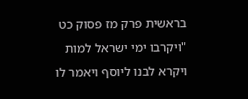בראשית פרק מז פסוק כט "ויקרבו ימי ישראל למות ויקרא לבנו ליוסף ויאמר לו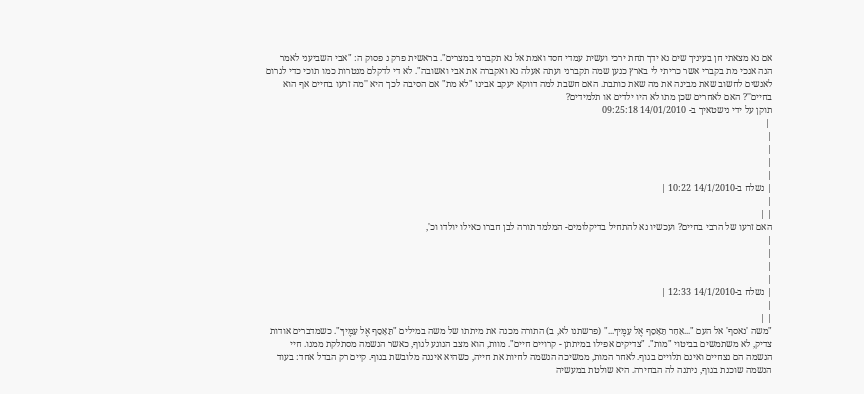אם נא מצאתי חן בעיניך שים נא ידך תחת ירכי ועשית עמדי חסד ואמת אל נא תקברני במצרים". בראשית פרק נ פסוק ה: "אבי השביעני לאמר הנה אנכי מת בקברי אשר כריתי לי בארץ כנען שמה תקברני ועתה אעלה נא ואקברה את אבי ואשובה". לא די לדקלם מנטרות כמו תוכי כדי לגרום לאנשים לחשוב שאת מבינה את מה שאת כותבת. האם חשבת למה דווקא יעקב אבינו "לא מת" אם הסיבה לכך היא ''מה זרעו בחיים אף הוא בחיים''? האם לאחרים שכן מתו לא היו ילדים או תלמידים?
תוקן על ידי נישטאיך ב- 14/01/2010 09:25:18
 |
|
|
|
|
| נשלח ב-14/1/2010 10:22 |
|
| |
האם זרעו של הרבי בחיים? ועכשיו נא להתחיל בדיקלומים- המלמד תורה לבן חברו כאילו יולדו וכ',
|
|
|
|
| נשלח ב-14/1/2010 12:33 |
|
| |
"משה 'נאסף' אל העם "...אַחַר תֵּאָסֵף אֶל עַמֶּיךָ..." (פרשתנו לא, ב) התורה מכנה את מיתתו של משה במילים "תֵּאָסֵף אֶל עַמֶּיךָ". כשמדברים אודות צדיק, לא משתמשים בביטוי "מות". "צדיקים אפילו במיתתן - קרויים חיים". מוות, הוא מצב הנוגע לגוף, כאשר הנשמה מסתלקת ממנו. חיי הנשמה הם נצחיים ואינם תלויים בגוף. לאחר המות, ממשיכה הנשמה לחיות את חייה, כשהיא איננה מלובשת בגוף. קיים רק הבדל אחד: בעוד הנשמה שוכנת בגוף, ניתנה לה הבחירה. היא שולטת במעשיה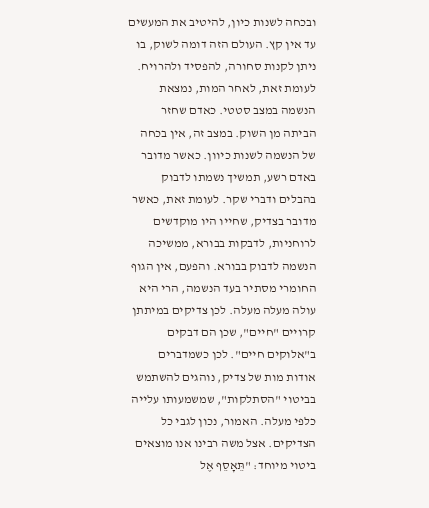ובכחה לשנות כיון, להיטיב את המעשים עד אין קץ. העולם הזה דומה לשוק, בו ניתן לקנות סחורה, להפסיד ולהרויח. לעומת זאת, לאחר המות, נמצאת הנשמה במצב סטטי. כאדם שחזר הביתה מן השוק. במצב זה, אין בכחה של הנשמה לשנות כיוון. כאשר מדובר באדם רשע, תמשיך נשמתו לדבוק בהבלים ודברי שקר. לעומת זאת, כאשר מדובר בצדיק, שחייו היו מוקדשים לרוחניות, לדבקות בבורא, ממשיכה הנשמה לדבוק בבורא. והפעם, אין הגוף החומרי מסתיר בעד הנשמה, הרי היא עולה מעלה מעלה. לכן צדיקים במיתתן קרויים "חיים", שכן הם דבקים ב"אלוקים חיים". לכן כשמדברים אודות מות של צדיק, נוהגים להשתמש בביטוי "הסתלקות", שמשמעותו עלייה כלפי מעלה. האמור, נכון לגבי כל הצדיקים. אצל משה רבינו אנו מוצאים ביטוי מיוחד: "תֵּאָסֵף אֶל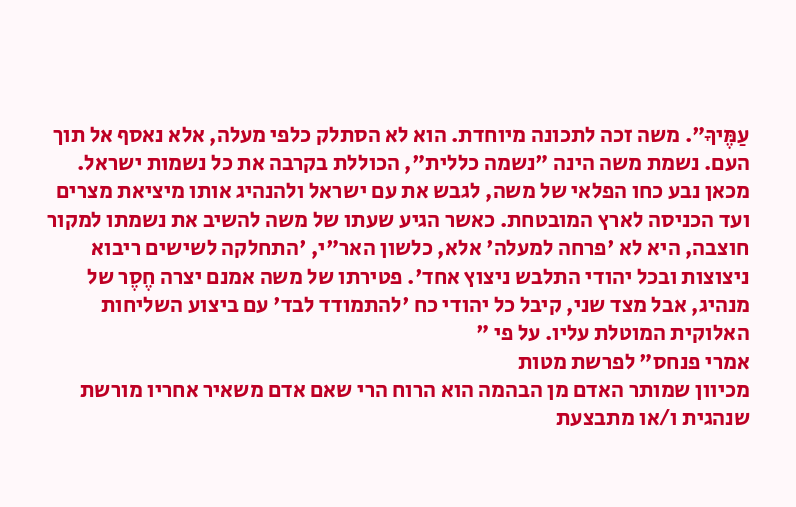עַמֶּיךָ". משה זכה לתכונה מיוחדת. הוא לא הסתלק כלפי מעלה, אלא נאסף אל תוך העם. נשמת משה הינה "נשמה כללית", הכוללת בקרבה את כל נשמות ישראל. מכאן נבע כחו הפלאי של משה, לגבש את עם ישראל ולהנהיג אותו מיציאת מצרים ועד הכניסה לארץ המובטחת. כאשר הגיע שעתו של משה להשיב את נשמתו למקור חוצבה, היא לא 'פרחה למעלה' אלא, כלשון האר"י, 'התחלקה לשישים ריבוא ניצוצות ובכל יהודי התלבש ניצוץ אחד'. פטירתו של משה אמנם יצרה חֶסֶר של מנהיג, אבל מצד שני, קיבל כל יהודי כח 'להתמודד לבד' עם ביצוע השליחות האלוקית המוטלת עליו. על פי "
אמרי פנחס" לפרשת מטות
מכיוון שמותר האדם מן הבהמה הוא הרוח הרי שאם אדם משאיר אחריו מורשת שנהגית ו/או מתבצעת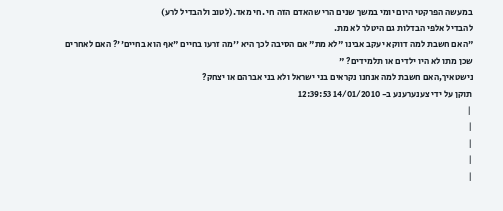במעשה הפרקטי היום יומי במשך שנים הרי שהאדם הזה חי .חי מאד.(לטוב ולהבדיל לרע)
להבדיל אלפי הבדלות גם היטלר לא מת.
"האם חשבת למה דווקא יעקב אבינו "לא מת" אם הסיבה לכך היא ''מה זרעו בחיים "אף הוא בחיים''? האם לאחרים שכן מתו לא היו ילדים או תלמידים? "
נישטאיך,האם חשבת למה אנחנו נקראים בני ישראל ולא בני אברהם או יצחק?
תוקן על ידי צענערענע ב- 14/01/2010 12:39:53
 |
|
|
|
|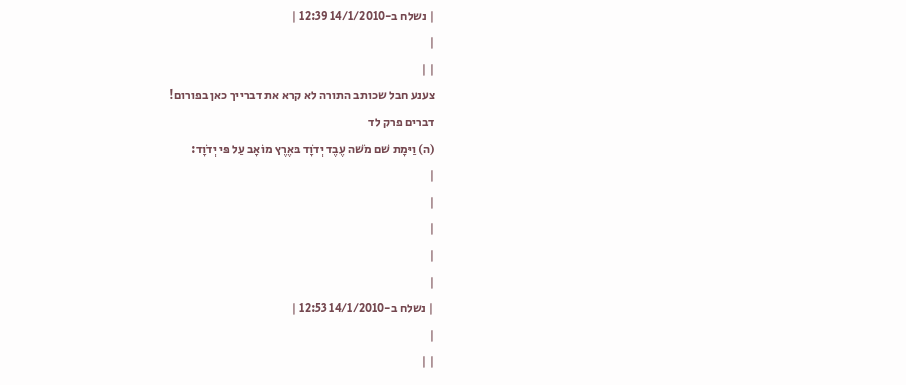| נשלח ב-14/1/2010 12:39 |
|
| |
צענע חבל שכותב התורה לא קרא את דברייך כאן בפורום!
דברים פרק לד
(ה) וַיּמָת שׁם מֹשׁה עֶבֶד יְדֹוָד בּאֶרֶץ מוֹאָב עַל פּי יְדֹוָד:
|
|
|
|
|
| נשלח ב-14/1/2010 12:53 |
|
| |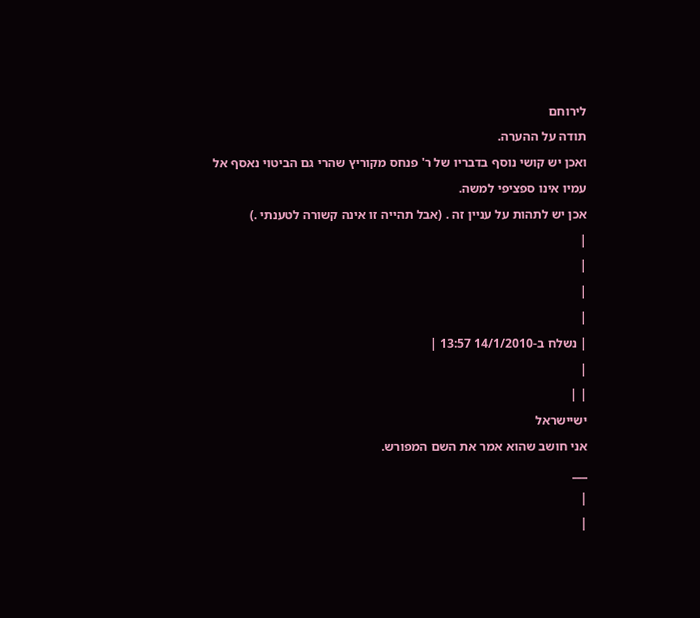לירוחם
תודה על ההערה.
ואכן יש קושי נוסף בדבריו של ר' פנחס מקוריץ שהרי גם הביטוי נאסף אל עמיו אינו ספציפי למשה.
אכן יש לתהות על עניין זה . (אבל תהייה זו אינה קשורה לטענתי .)
|
|
|
|
| נשלח ב-14/1/2010 13:57 |
|
| |
ישיישראל
אני חושב שהוא אמר את השם המפורש.
___
|
|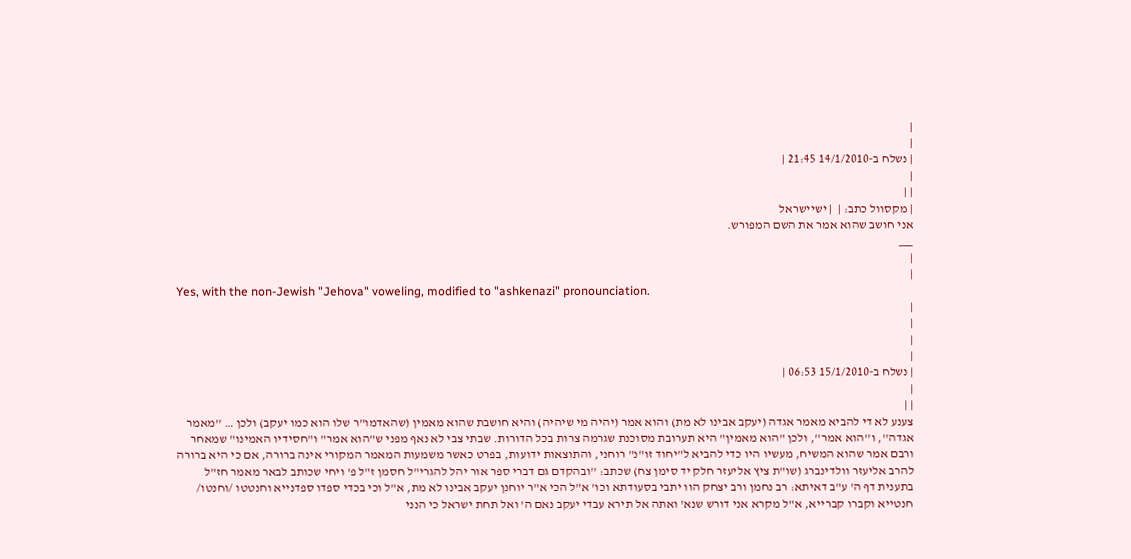|
|
| נשלח ב-14/1/2010 21:45 |
|
| |
| מקסוול כתב: |  | ישיישראל
אני חושב שהוא אמר את השם המפורש.
___
|
|
Yes, with the non-Jewish "Jehova" voweling, modified to "ashkenazi" pronounciation.
|
|
|
|
| נשלח ב-15/1/2010 06:53 |
|
| |
צענע לא די להביא מאמר אגדה (יעקב אבינו לא מת) והוא אמר (יהיה מי שיהיה) והיא חושבת שהוא מאמין (שהאדמו"ר שלו הוא כמו יעקב) ולכן … ''מאמר אגדה'', ו''הוא אמר'', ולכן "הוא מאמין" היא תערובת מסוכנת שגרמה צרות בכל הדורות. שבתי צבי לא נאף מפני ש"הוא אמר" ו"חסידיו האמינו" שמאחר ורבם אמר שהוא המשיח, מעשיו היו כדי להביא ל"יחוד זו"נ" רוחני, והתוצאות ידועות, בפרט כאשר משמעות המאמר המקורי אינה ברורה, אם כי היא ברורה להרב אליעזר וולדינברג (שו"ת ציץ אליעזר חלק יד סימן צח) שכתב: ''ובהקדם גם דברי ספר אור יהל להגרי"ל חסמן ז"ל פ' ויחי שכותב לבאר מאמר חז"ל בתענית דף ה' ע"ב דאיתא: רב נחמן ורב יצחק הוו יתבי בסעודתא וכו' א"ל הכי א"ר יוחנן יעקב אבינו לא מת, א"ל וכי בכדי ספדו ספדנייא וחנטטו /וחנטו/ חנטייא וקברו קברייא, א"ל מקרא אני דורש שנא' ואתה אל תירא עבדי יעקב נאם ה' ואל תחת ישראל כי הנני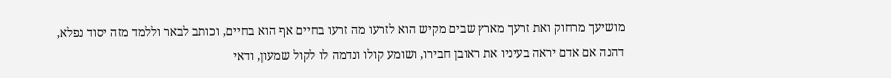מושיעך מרחוק ואת זרעך מארץ שבים מקיש הוא לזרעו מה זרעו בחיים אף הוא בחיים, וכותב לבאר וללמד מזה יסוד נפלא, דהנה אם אדם יראה בעיניו את ראובן חבירו, ושומע קולו ונדמה לו לקול שמעון, ודאי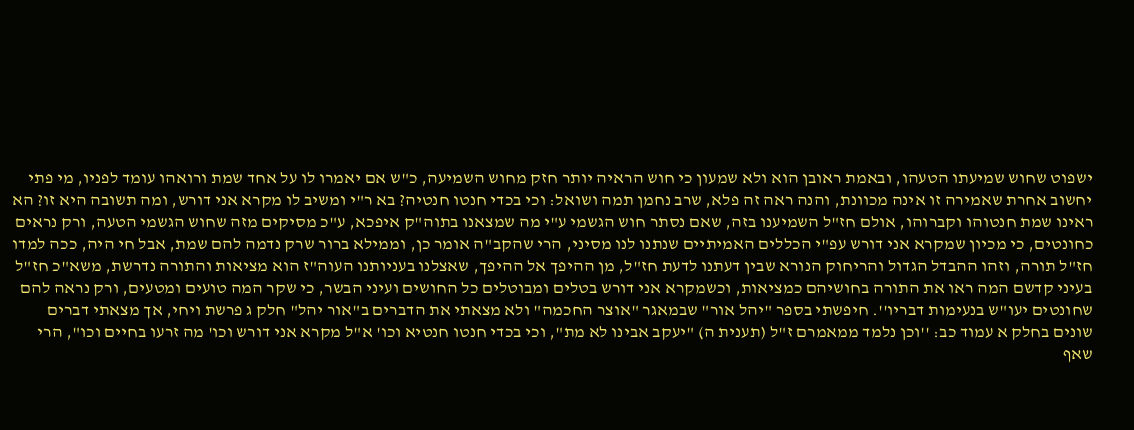ישפוט שחוש שמיעתו הטעהו, ובאמת ראובן הוא ולא שמעון כי חוש הראיה יותר חזק מחוש השמיעה, כ"ש אם יאמרו לו על אחד שמת ורואהו עומד לפניו, מי פתי יחשוב אחרת שאמירה זו אינה מכוונת, והנה ראה זה פלא, שרב נחמן תמה ושואל: וכי בכדי חנטו חנטיה? בא ר"י ומשיב לו מקרא אני דורש, ומה תשובה היא זו? הא ראינו שמת חנטוהו וקברוהו, אולם חז"ל השמיענו בזה, שאם נסתר חוש הגשמי ע"י מה שמצאנו בתוה"ק איפכא, ע"כ מסיקים מזה שחוש הגשמי הטעה, ורק נראים כחונטים, כי מכיון שמקרא אני דורש עפ"י הכללים האמיתיים שנתנו לנו מסיני, הרי שהקב"ה אומר כן, וממילא ברור שרק נדמה להם שמת, אבל חי היה, ככה למדו חז"ל תורה, וזהו ההבדל הגדול והריחוק הנורא שבין דעתנו לדעת חז"ל, מן ההיפך אל ההיפך, שאצלנו בעניותנו העוה"ז הוא מציאות והתורה נדרשת, משא"כ חז"ל בעיני קדשם המה ראו את התורה בחושיהם כמציאות, וכשמקרא אני דורש בטלים ומבוטלים כל החושים ועיני הבשר, כי שקר המה טועים ומטעים, ורק נראה להם שחונטים יעו"ש בנעימות דבריו''. חיפשתי בספר "יהל אור" שבמאגר "אוצר החכמה" ולא מצאתי את הדברים ב"אור יהל" חלק ג פרשת ויחי, אך מצאתי דברים שונים בחלק א עמוד כב: ''וכן נלמד ממאמרם ז"ל (תענית ה) "יעקב אבינו לא מת", וכי בכדי חנטו חנטיא וכו' א"ל מקרא אני דורש וכו' מה זרעו בחיים וכו", הרי שאף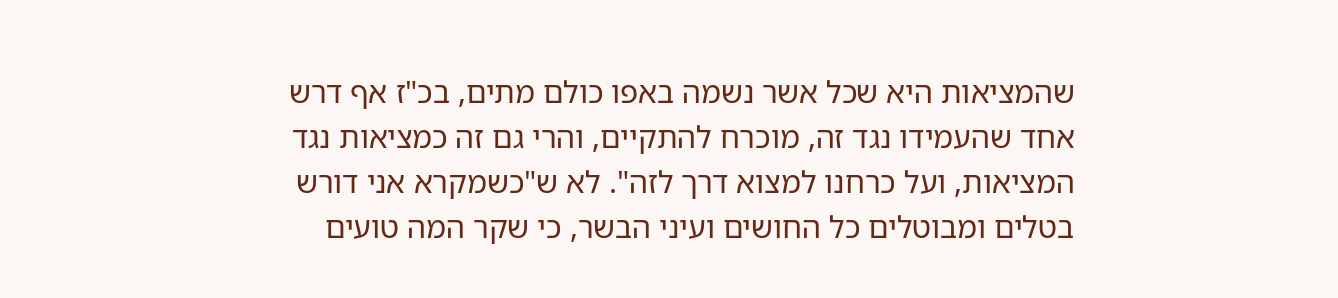שהמציאות היא שכל אשר נשמה באפו כולם מתים, בכ"ז אף דרש אחד שהעמידו נגד זה, מוכרח להתקיים, והרי גם זה כמציאות נגד המציאות, ועל כרחנו למצוא דרך לזה". לא ש"כשמקרא אני דורש בטלים ומבוטלים כל החושים ועיני הבשר, כי שקר המה טועים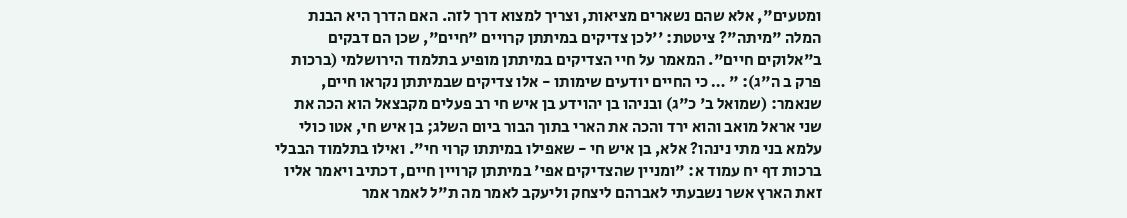ומטעים", אלא שהם נשארים מציאות, וצריך למצוא דרך לזה. האם הדרך היא הבנת המלה "מיתה"? ציטטת: ''לכן צדיקים במיתתן קרויים "חיים", שכן הם דבקים ב"אלוקים חיים". המאמר על חיי הצדיקים במיתתן מופיע בתלמוד הירושלמי (ברכות פרק ב ה"ג): " … כי החיים יודעים שימותו - אלו צדיקים שבמיתתן נקראו חיים, שנאמר: (שמואל ב' כ"ג) ובניהו בן יהוידע בן איש חי רב פעלים מקבצאל הוא הכה את שני אראל מואב והוא ירד והכה את הארי בתוך הבור ביום השלג; בן איש חי, אטו כולי עלמא בני מתי נינהו? אלא, בן איש חי - שאפילו במיתתו קרוי חי". ואילו בתלמוד הבבלי ברכות דף יח עמוד א: "ומניין שהצדיקים אפי' במיתתן קרויין חיים, דכתיב ויאמר אליו זאת הארץ אשר נשבעתי לאברהם ליצחק וליעקב לאמר מה ת"ל לאמר אמר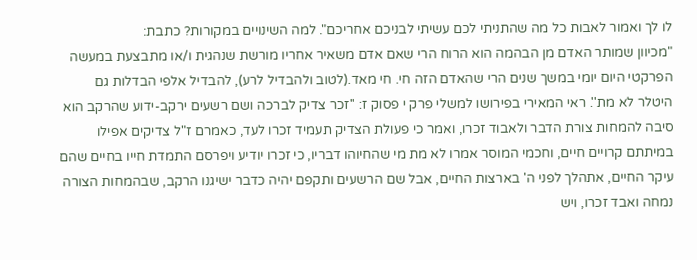לו לך ואמור לאבות כל מה שהתניתי לכם עשיתי לבניכם אחריכם". למה השינויים במקורות? כתבת:
"מכיוון שמותר האדם מן הבהמה הוא הרוח הרי שאם אדם משאיר אחריו מורשת שנהגית ו/או מתבצעת במעשה הפרקטי היום יומי במשך שנים הרי שהאדם הזה חי. חי מאד.(לטוב ולהבדיל לרע), להבדיל אלפי הבדלות גם היטלר לא מת''. ראי המאירי בפירושו למשלי פרק י פסוק ז: ''זכר צדיק לברכה ושם רשעים ירקב-ידוע שהרקב הוא סיבה להמחות צורת הדבר ולאבוד זכרו, ואמר כי פעולת הצדיק תעמיד זכרו לעד, כאמרם ז"ל צדיקים אפילו במיתתם קרויים חיים, וחכמי המוסר אמרו לא מת מי שהחיוהו דבריו, כי זכרו יודיע ויפרסם התמדת חייו בחיים שהם עיקר החיים, אתהלך לפני ה' בארצות החיים, אבל שם הרשעים ותקפם יהיה כדבר ישיגנו הרקב, שבהמחות הצורה נמחה ואבד זכרו, ויש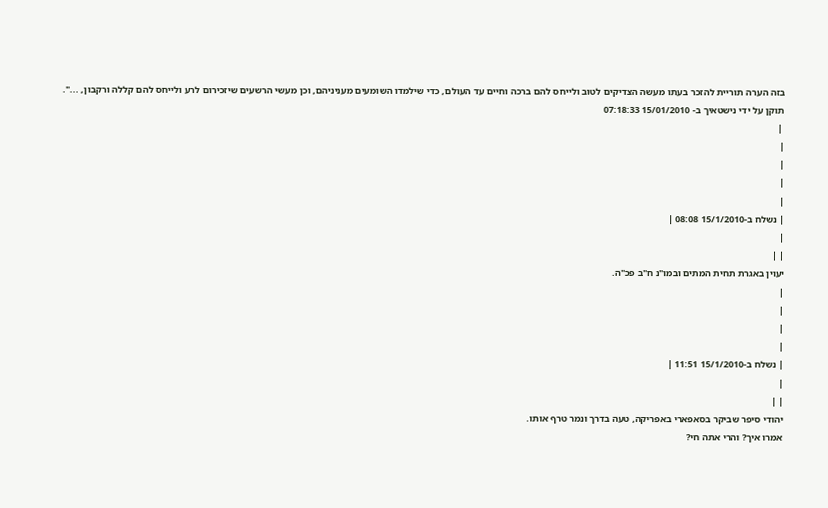בזה הערה תוריית להזכר בעתו מעשה הצדיקים לטוב ולייחס להם ברכה וחיים עד העולם, כדי שילמדו השומעים מעניניהם, וכן מעשי הרשעים שיזכירום לרע ולייחס להם קללה ורקבון, ...".
תוקן על ידי נישטאיך ב- 15/01/2010 07:18:33
 |
|
|
|
|
| נשלח ב-15/1/2010 08:08 |
|
| |
יעוין באגרת תחית המתים ובמו"נ ח"ב פכ"ה.
|
|
|
|
| נשלח ב-15/1/2010 11:51 |
|
| |
יהודי סיפר שביקר בסאפארי באפריקה, טעה בדרך ונמר טרף אותו.
אמרו איך? והרי אתה חי?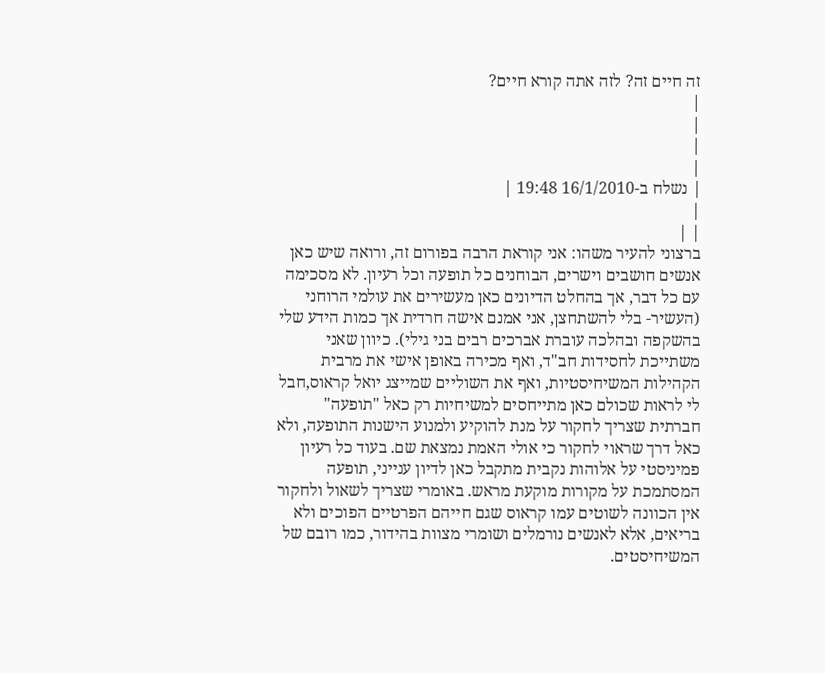זה חיים זה? לזה אתה קורא חיים?
|
|
|
|
| נשלח ב-16/1/2010 19:48 |
|
| |
ברצוני להעיר משהו: אני קוראת הרבה בפורום זה, ורואה שיש כאן אנשים חושבים וישרים, הבוחנים כל תופעה וכל רעיון. לא מסכימה עם כל דבר, אך בהחלט הדיונים כאן מעשירים את עולמי הרוחני (העשיר- בלי להשתחצן, אני אמנם אישה חרדית אך כמות הידע שלי בהשקפה ובהלכה עוברת אברכים רבים בני גילי). כיוון שאני משתייכת לחסידות חב"ד, ואף מכירה באופן אישי את מרבית הקהילות המשיחיסטיות, ואף את השוליים שמייצג יואל קראוס,חבל לי לראות שכולם כאן מתייחסים למשיחיות רק כאל "תופעה" חברתית שצריך לחקור על מנת להוקיע ולמנוע הישנות התופעה, ולא כאל דרך שראוי לחקור כי אולי האמת נמצאת שם. בעוד כל רעיון פמיניסטי על אלוהות נקבית מתקבל כאן לדיון ענייני, תופעה המסתמכת על מקורות מוקעת מראש. באומרי שצריך לשאול ולחקור אין הכוונה לשוטים עמו קראוס שגם חייהם הפרטיים הפוכים ולא בריאים, אלא לאנשים נורמלים ושומרי מצוות בהידור, כמו רובם של המשיחיסטים.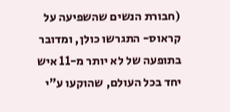(חבורת הנשים שהשפיעה על קראוס- התגרשו כולן, ומדובר בתופעה של לא יותר מ-11 איש יחד בכל העולם, שהוקעו ע"י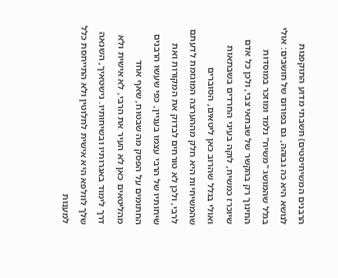הרבנים המשיחיסטים) חשבתי מדוע התוקפנות לנושא היא כה גבוהה, גם בפורום של חושבים: אולי בגלל שהמושג "משיח" נלמד ומוזכר במוסדות החינוך רק בהקשר של שבתאי צבי, ולכן כל אדם שיוכרז כמשיח, לוקה בעיני החרדים בשבתאות ואולי בגלל שהרוב כאן ליטאים, הסוברים שהמשיחיות היא חלק מההערצה המוגזמת לדעתם לרבי, ולכן לא טורחים לבדוק את המקורות ואת שיחותיו של הרבי עצמו בעניין, כפי שעשו הרבנים החתומים על הפסק מה שבטוח, שאף אחד מהליטאים כאן לא העיר את הרבי, לא אישית ולא דרך לימוד באגרותיו ובשיחותיו. נישטאיך, השנאה שלך לוולפא היא אישית לחלוטין ולא התייחסת כלל למענות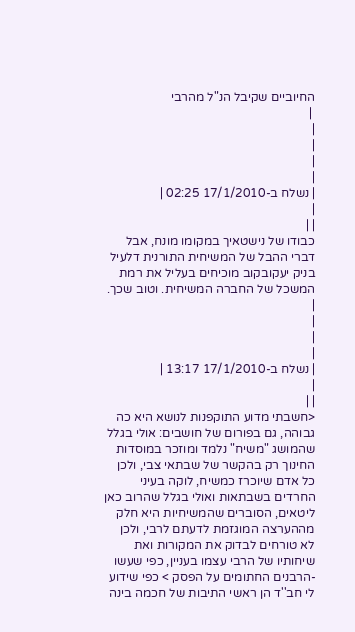החיוביים שקיבל הנ"ל מהרבי
 |
|
|
|
|
| נשלח ב-17/1/2010 02:25 |
|
| |
כבודו של נישטאיך במקומו מונח, אבל דברי ההבל של המשיחית התורנית דלעיל בניק יעקובקוב מוכיחים בעליל את רמת המשכל של החברה המשיחית. וטוב שכך.
|
|
|
|
| נשלח ב-17/1/2010 13:17 |
|
| |
<חשבתי מדוע התוקפנות לנושא היא כה גבוהה, גם בפורום של חושבים: אולי בגלל שהמושג "משיח" נלמד ומוזכר במוסדות החינוך רק בהקשר של שבתאי צבי, ולכן כל אדם שיוכרז כמשיח, לוקה בעיני החרדים בשבתאות ואולי בגלל שהרוב כאן ליטאים, הסוברים שהמשיחיות היא חלק מההערצה המוגזמת לדעתם לרבי, ולכן לא טורחים לבדוק את המקורות ואת שיחותיו של הרבי עצמו בעניין, כפי שעשו -הרבנים החתומים על הפסק > כפי שידוע לי חב''ד הן ראשי התיבות של חכמה בינה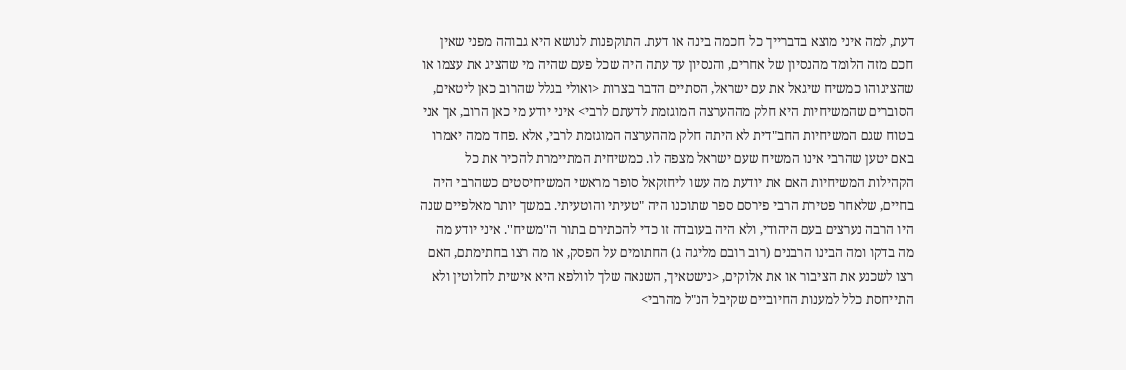דעת, למה איני מוצא בדברייך כל חכמה בינה או דעת. התוקפנות לנושא היא גבוהה מפני שאין חכם מזה הלומד מהנסיון של אחרים, והנסיון עד עתה היה שכל פעם שהיה מי שהציג את עצמו או שהציגוהו כמשיח שיגאל את עם ישראל, הסתיים הדבר בצרות <ואולי בגלל שהרוב כאן ליטאים, הסוברים שהמשיחיות היא חלק מההערצה המוגזמת לדעתם לרבי> איני יודע מי כאן הרוב, אך אני בטוח שגם המשיחיות החב"דית לא היתה חלק מההערצה המוגזמת לרבי, אלא .פחד ממה יאמרו באם יטען שהרבי אינו המשיח שעם ישראל מצפה לו. כמשיחית המתיימרת להכיר את כל הקהילות המשיחיות האם את יודעת מה עשו ליחזקאל סופר מראשי המשיחיסטים כשהרבי היה בחיים, שלאחר פטירת הרבי פירסם ספר שתוכנו היה "טעיתי והוטעיתי. במשך יותר מאלפיים שנה היו הרבה נערצים בעם היהודי, ולא היה בעובדה זו כדי להכתירם בתור ה''משיח''. איני יודע מה מה בדקו ומה הבינו הרבנים (רוב רובם מליגה ג) החתומים על הפסק, או מה רצו בחתימתם, האם רצו לשכנע את הציבור או את אלוקים, <נישטאיך, השנאה שלך לוולפא היא אישית לחלוטין ולא התייחסת כלל למענות החיוביים שקיבל הנ"ל מהרבי>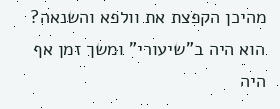מהיכן הקפצת את וולפא והשנאה? הוא היה ב"שיעורי" ומשך זמן אף היה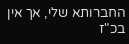החברותא שלי, אך אין בכ"ז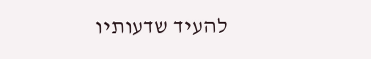להעיד שדעותיו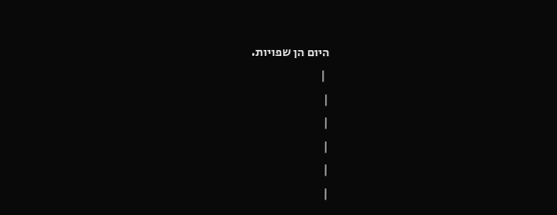היום הן שפויות.
 |
|
|
|
|
|